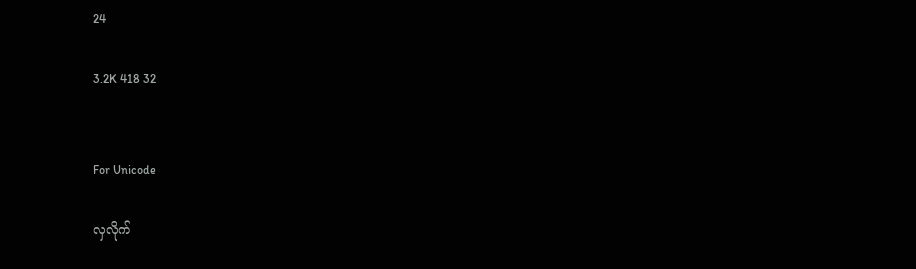24

3.2K 418 32


For Unicode

လှလိုက်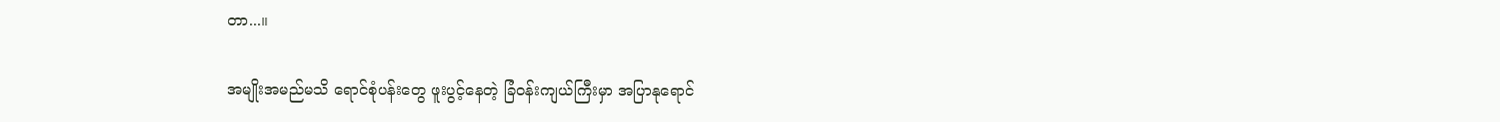တာ...။

အမျိုးအမည်မသိ ရောင်စုံပန်းတွေ ဖူးပွင့်နေတဲ့ ခြံ၀န်းကျယ်ကြီးမှာ အပြာနုရောင်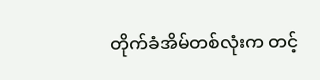တိုက်ခံအိမ်တစ်လုံးက တင့်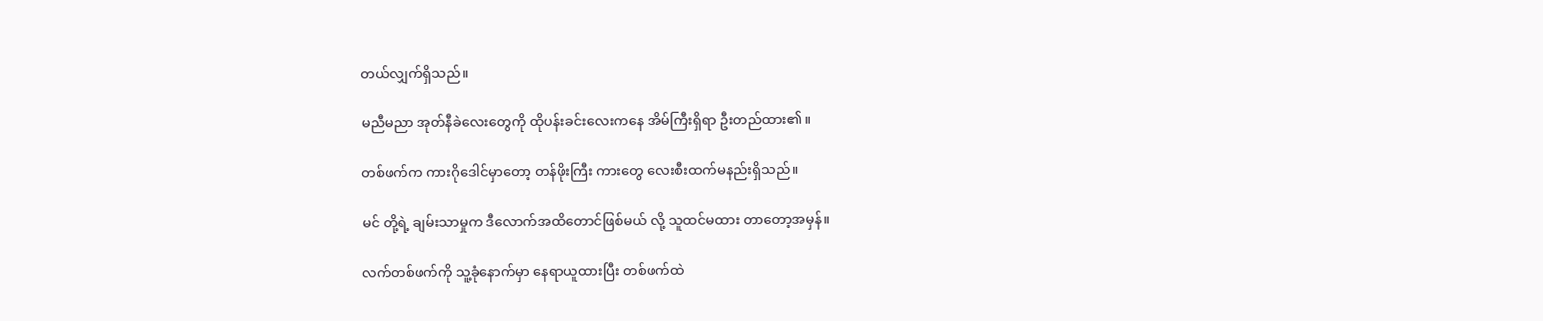တယ်လျှက်ရှိသည်။

မညီမညာ အုတ်နီခဲလေးတွေကို ထိုပန်းခင်းလေးကနေ အိမ်ကြီးရှိရာ ဦးတည်ထား၏။

တစ်ဖက်က ကားဂိုဒေါင်မှာတော့ တန်ဖိုးကြီး ကားတွေ လေးစီးထက်မနည်းရှိသည်။

မင် တို့ရဲ့ ချမ်းသာမှုက ဒီလောက်အထိတောင်ဖြစ်မယ် လို့ သူထင်မထား တာတော့အမှန်။

လက်တစ်ဖက်ကို သူ့ခုံနောက်မှာ နေရာယူထားပြီး တစ်ဖက်ထဲ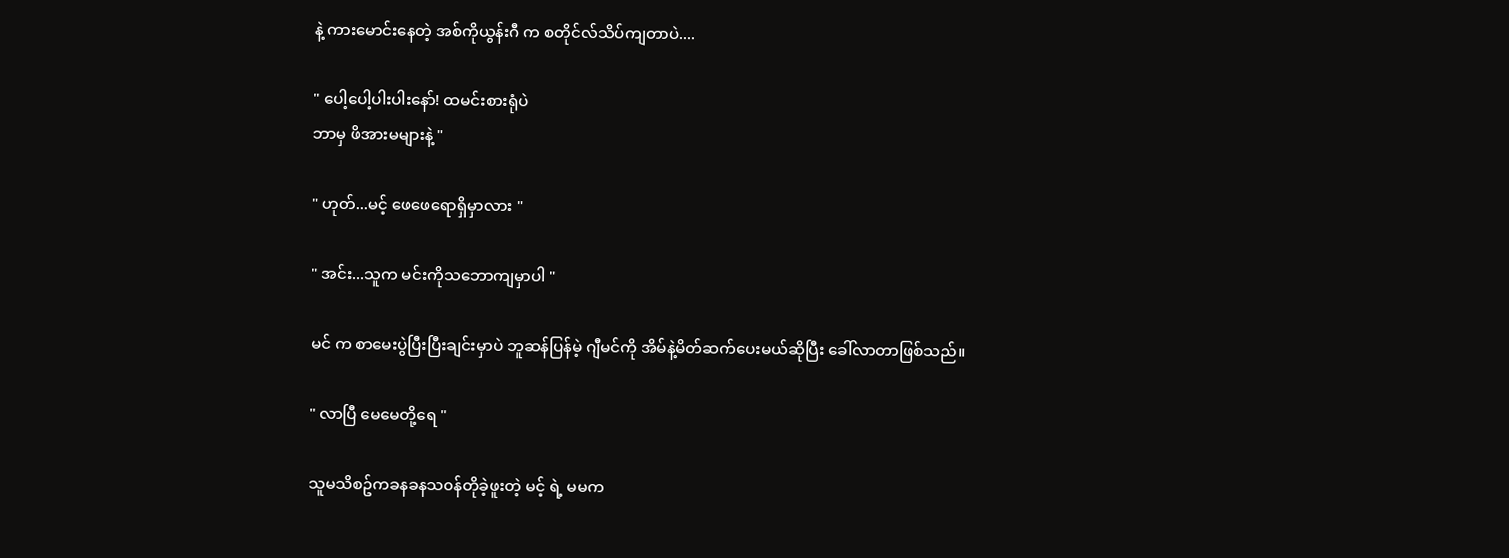နဲ့ ကားမောင်းနေတဲ့ အစ်ကိုယွန်းဂီ က စတိုင်လ်သိပ်ကျတာပဲ....

" ပေါ့ပေါ့ပါးပါးနော်! ထမင်းစားရုံပဲ
ဘာမှ ဖိအားမများနဲ့ "

" ဟုတ်...မင့် ဖေဖေရောရှိမှာလား "

" အင်း...သူက မင်းကိုသဘောကျမှာပါ "

မင် က စာမေးပွဲပြီးပြီးချင်းမှာပဲ ဘူဆန်ပြန်မဲ့ ဂျီမင်ကို အိမ်နဲ့မိတ်ဆက်ပေးမယ်ဆိုပြီး ခေါ်လာတာဖြစ်သည်။

" လာပြီ မေမေတို့ရေ "

သူမသိစဥ်ကခနခနသ၀န်တိုခဲ့ဖူးတဲ့ မင့် ရဲ့ မမက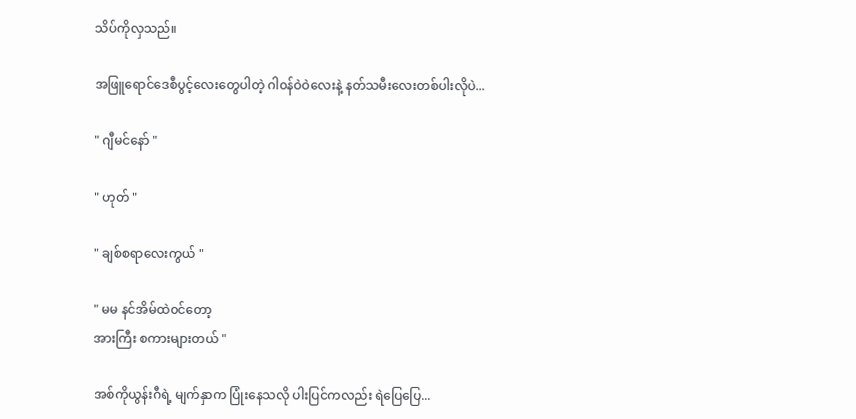သိပ်ကိုလှသည်။

အဖြူရောင်ဒေစီပွင့်လေးတွေ‌ပါတဲ့ ဂါ၀န်ဝဲဝဲလေးနဲ့ နတ်သမီးလေးတစ်ပါးလိုပဲ...

" ဂျီမင်နော် "

" ဟုတ် "

" ချစ်စရာလေးကွယ် "

" မမ နင်အိမ်ထဲ၀င်တော့
အားကြီး စကားများတယ် "

အစ်ကိုယွန်းဂီရဲ့ မျက်နှာက ပြုံးနေသလို ပါးပြင်ကလည်း ရဲပြေပြေ...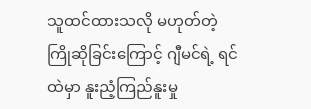သူထင်ထားသလို မဟုတ်တဲ့ ကြိုဆိုခြင်းကြောင့် ဂျီမင်ရဲ့ ရင်ထဲမှာ နူးညံ့ကြည်နူးမှု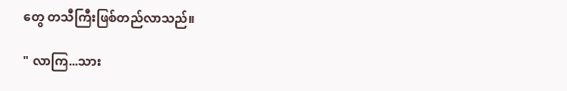တွေ တသီကြီးဖြစ်တည်လာသည်။

" လာကြ...သား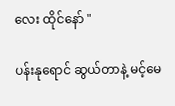လေး ထိုင်နော် "

ပန်းနုရောင် ဆွယ်တာနဲ့ မင့်မေ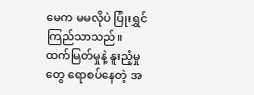မေက မမလိုပဲ ပြုံးရွှင်ကြည်သာသည်။
ထက်မြတ်မှုနဲ့ နူးညံ့မှုတွေ ရောစပ်နေတဲ့ အ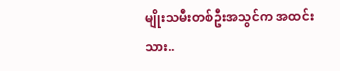မျိုးသမီးတစ်ဦးအသွင်က အထင်းသား..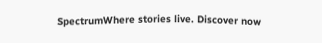SpectrumWhere stories live. Discover now